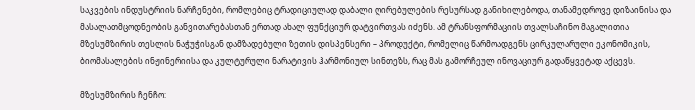საკვების ინდუსტრიის ნარჩენები, რომლებიც ტრადიციულად დაბალი ღირებულების რესურსად განიხილებოდა, თანამედროვე დიზაინისა და მასალათმცოდნეობის განვითარებასთან ერთად ახალ ფუნქციურ დატვირთვას იძენს. ამ ტრანსფორმაციის თვალსაჩინო მაგალითია მზესუმზირის თესლის ნაჭუჭისგან დამზადებული ზეთის დისპენსერი – პროდუქტი, რომელიც წარმოადგენს ცირკულარული ეკონომიკის, ბიომასალების ინჟინერიისა და კულტურული ნარატივის ჰარმონიულ სინთეზს, რაც მას გამორჩეულ ინოვაციურ გადაწყვეტად აქცევს.

მზესუმზირის ჩენჩო: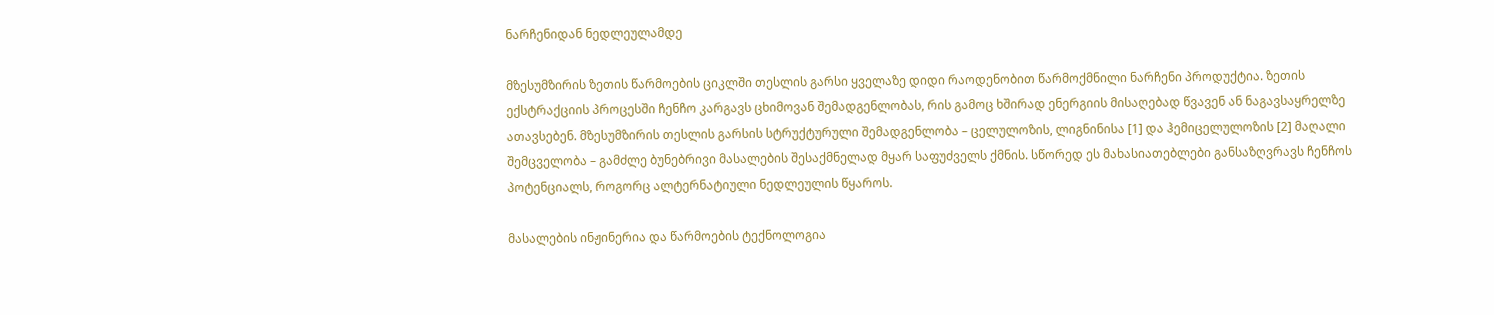ნარჩენიდან ნედლეულამდე

მზესუმზირის ზეთის წარმოების ციკლში თესლის გარსი ყველაზე დიდი რაოდენობით წარმოქმნილი ნარჩენი პროდუქტია. ზეთის ექსტრაქციის პროცესში ჩენჩო კარგავს ცხიმოვან შემადგენლობას, რის გამოც ხშირად ენერგიის მისაღებად წვავენ ან ნაგავსაყრელზე ათავსებენ. მზესუმზირის თესლის გარსის სტრუქტურული შემადგენლობა – ცელულოზის, ლიგნინისა [1] და ჰემიცელულოზის [2] მაღალი შემცველობა – გამძლე ბუნებრივი მასალების შესაქმნელად მყარ საფუძველს ქმნის. სწორედ ეს მახასიათებლები განსაზღვრავს ჩენჩოს პოტენციალს, როგორც ალტერნატიული ნედლეულის წყაროს.

მასალების ინჟინერია და წარმოების ტექნოლოგია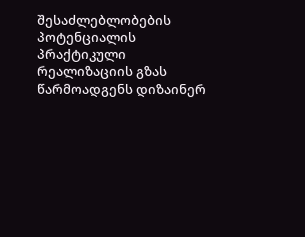შესაძლებლობების პოტენციალის პრაქტიკული რეალიზაციის გზას წარმოადგენს დიზაინერ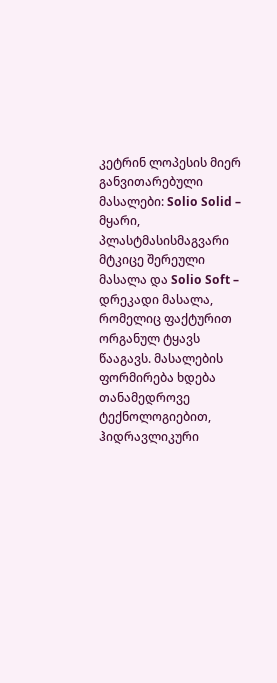კეტრინ ლოპესის მიერ განვითარებული მასალები: Solio Solid – მყარი, პლასტმასისმაგვარი მტკიცე შერეული მასალა და Solio Soft – დრეკადი მასალა, რომელიც ფაქტურით ორგანულ ტყავს წააგავს. მასალების ფორმირება ხდება თანამედროვე ტექნოლოგიებით, ჰიდრავლიკური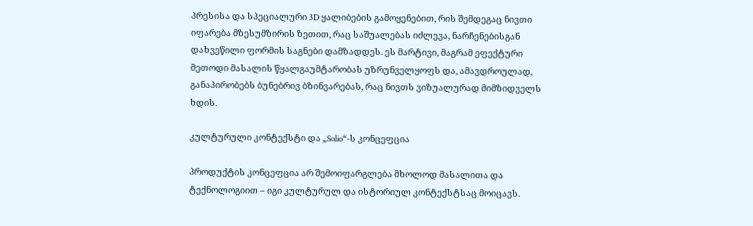პრესისა და სპეციალური 3D ყალიბების გამოყენებით, რის შემდეგაც ნივთი იფარება მზესუმზირის ზეთით, რაც საშუალებას იძლევა, ნარჩენებისგან დახვეწილი ფორმის საგნები დამზადდეს. ეს მარტივი, მაგრამ ეფექტური მეთოდი მასალის წყალგაუმტარობას უზრუნველყოფს და, ამავდროულად, განაპირობებს ბუნებრივ ბზინვარებას, რაც ნივთს ვიზუალურად მიმზიდველს ხდის.

კულტურული კონტექსტი და „Solio“-ს კონცეფცია

პროდუქტის კონცეფცია არ შემოიფარგლება მხოლოდ მასალითა და ტექნოლოგიით – იგი კულტურულ და ისტორიულ კონტექსტსაც მოიცავს.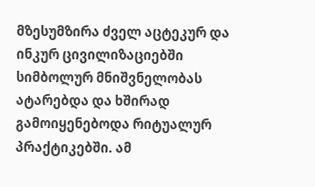მზესუმზირა ძველ აცტეკურ და ინკურ ცივილიზაციებში სიმბოლურ მნიშვნელობას ატარებდა და ხშირად გამოიყენებოდა რიტუალურ პრაქტიკებში. ამ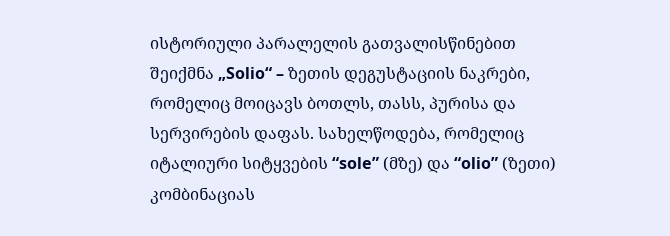ისტორიული პარალელის გათვალისწინებით შეიქმნა „Solio“ – ზეთის დეგუსტაციის ნაკრები, რომელიც მოიცავს ბოთლს, თასს, პურისა და სერვირების დაფას. სახელწოდება, რომელიც იტალიური სიტყვების “sole” (მზე) და “olio” (ზეთი) კომბინაციას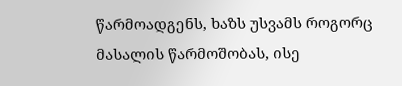წარმოადგენს, ხაზს უსვამს როგორც მასალის წარმოშობას, ისე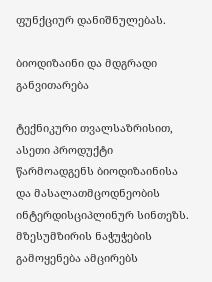ფუნქციურ დანიშნულებას.

ბიოდიზაინი და მდგრადი განვითარება

ტექნიკური თვალსაზრისით, ასეთი პროდუქტი წარმოადგენს ბიოდიზაინისა და მასალათმცოდნეობის ინტერდისციპლინურ სინთეზს. მზესუმზირის ნაჭუჭების გამოყენება ამცირებს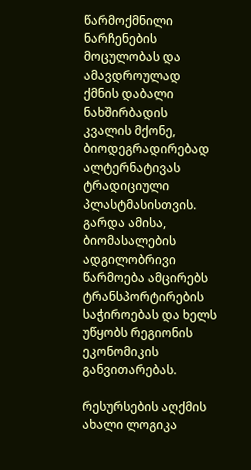წარმოქმნილი ნარჩენების მოცულობას და ამავდროულად ქმნის დაბალი ნახშირბადის კვალის მქონე, ბიოდეგრადირებად ალტერნატივას ტრადიციული პლასტმასისთვის. გარდა ამისა, ბიომასალების ადგილობრივი წარმოება ამცირებს ტრანსპორტირების საჭიროებას და ხელს უწყობს რეგიონის ეკონომიკის განვითარებას.

რესურსების აღქმის ახალი ლოგიკა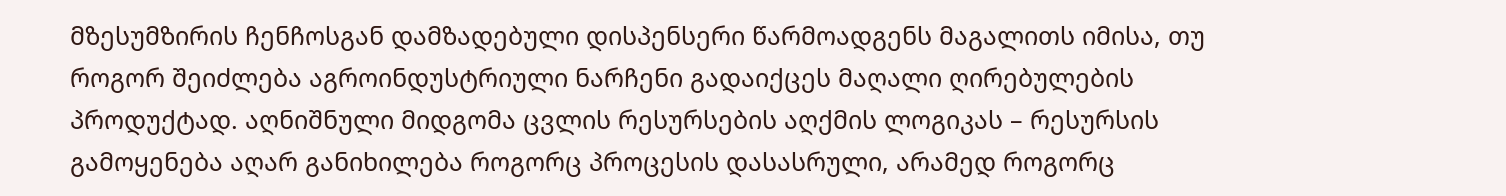მზესუმზირის ჩენჩოსგან დამზადებული დისპენსერი წარმოადგენს მაგალითს იმისა, თუ როგორ შეიძლება აგროინდუსტრიული ნარჩენი გადაიქცეს მაღალი ღირებულების პროდუქტად. აღნიშნული მიდგომა ცვლის რესურსების აღქმის ლოგიკას – რესურსის გამოყენება აღარ განიხილება როგორც პროცესის დასასრული, არამედ როგორც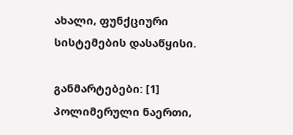ახალი, ფუნქციური სისტემების დასაწყისი.

განმარტებები: [1] პოლიმერული ნაერთი,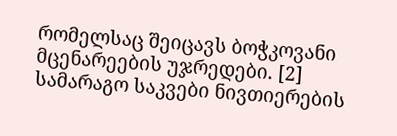რომელსაც შეიცავს ბოჭკოვანი მცენარეების უჯრედები. [2] სამარაგო საკვები ნივთიერების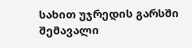სახით უჯრედის გარსში შემავალი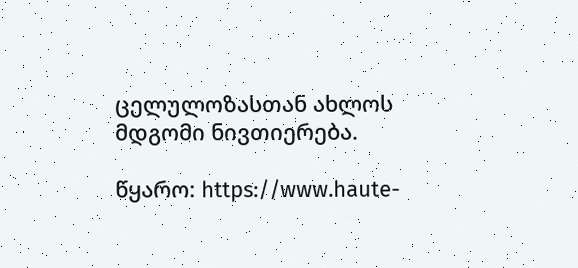ცელულოზასთან ახლოს მდგომი ნივთიერება.

წყარო: https://www.haute-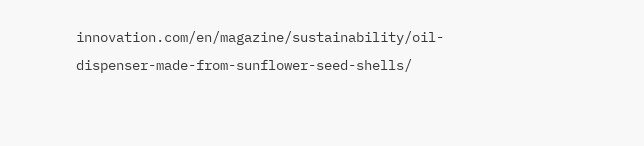innovation.com/en/magazine/sustainability/oil-dispenser-made-from-sunflower-seed-shells/